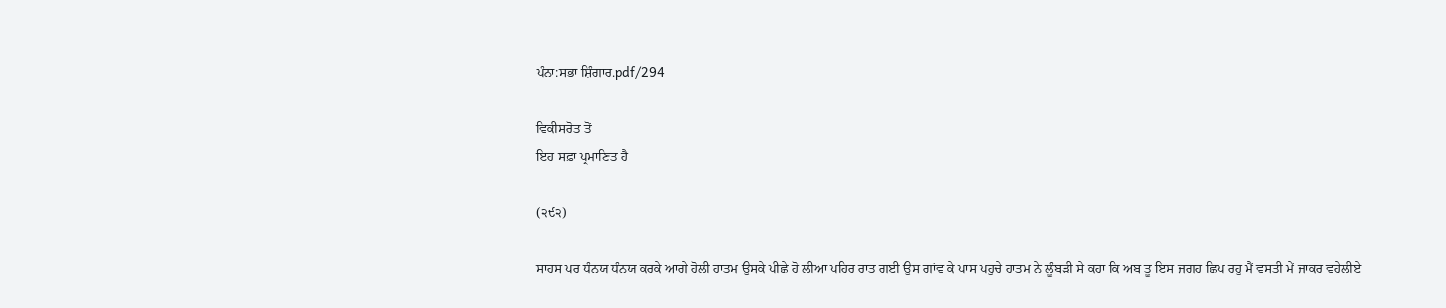ਪੰਨਾ:ਸਭਾ ਸ਼ਿੰਗਾਰ.pdf/294

ਵਿਕੀਸਰੋਤ ਤੋਂ
ਇਹ ਸਫ਼ਾ ਪ੍ਰਮਾਣਿਤ ਹੈ

(੨੯੨)

ਸਾਹਸ ਪਰ ਧੰਨਯ ਧੰਨਯ ਕਰਕੇ ਆਗੇ ਹੋਲੀ ਹਾਤਮ ਉਸਕੇ ਪੀਛੇ ਹੋ ਲੀਆ ਪਹਿਰ ਰਾਤ ਗਈ ਉਸ ਗਾਂਵ ਕੇ ਪਾਸ ਪਹੁਚੇ ਹਾਤਮ ਨੇ ਲੂੰਬੜੀ ਸੇ ਕਹਾ ਕਿ ਅਬ ਤੂ ਇਸ ਜਗਹ ਛਿਪ ਰਹੁ ਮੈਂ ਵਸਤੀ ਮੇਂ ਜਾਕਰ ਵਹੇਲੀਏ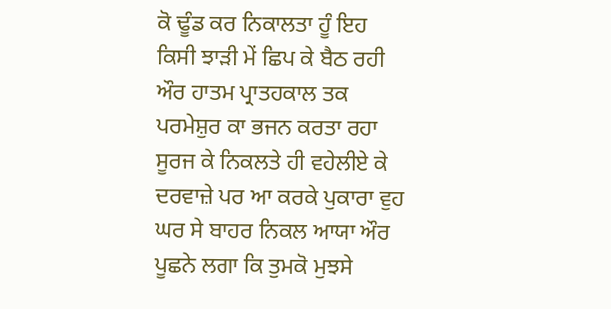ਕੋ ਢੂੰਡ ਕਰ ਨਿਕਾਲਤਾ ਹੂੰ ਇਹ ਕਿਸੀ ਝਾੜੀ ਮੇਂ ਛਿਪ ਕੇ ਬੈਠ ਰਹੀ ਔਰ ਹਾਤਮ ਪ੍ਰਾਤਹਕਾਲ ਤਕ ਪਰਮੇਸ਼ੁਰ ਕਾ ਭਜਨ ਕਰਤਾ ਰਹਾ ਸੂਰਜ ਕੇ ਨਿਕਲਤੇ ਹੀ ਵਹੇਲੀਏ ਕੇ ਦਰਵਾਜ਼ੇ ਪਰ ਆ ਕਰਕੇ ਪੁਕਾਰਾ ਵੁਹ ਘਰ ਸੇ ਬਾਹਰ ਨਿਕਲ ਆਯਾ ਔਰ ਪੂਛਨੇ ਲਗਾ ਕਿ ਤੁਮਕੋ ਮੁਝਸੇ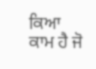ਕਿਆ ਕਾਮ ਹੈ ਜੋ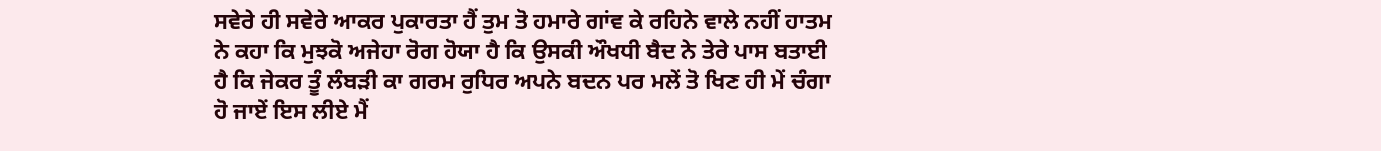ਸਵੇਰੇ ਹੀ ਸਵੇਰੇ ਆਕਰ ਪੁਕਾਰਤਾ ਹੈਂ ਤੁਮ ਤੋ ਹਮਾਰੇ ਗਾਂਵ ਕੇ ਰਹਿਨੇ ਵਾਲੇ ਨਹੀਂ ਹਾਤਮ ਨੇ ਕਹਾ ਕਿ ਮੁਝਕੋ ਅਜੇਹਾ ਰੋਗ ਹੋਯਾ ਹੈ ਕਿ ਉਸਕੀ ਔਖਧੀ ਬੈਦ ਨੇ ਤੇਰੇ ਪਾਸ ਬਤਾਈ ਹੈ ਕਿ ਜੇਕਰ ਤੂੰ ਲੰਬੜੀ ਕਾ ਗਰਮ ਰੁਧਿਰ ਅਪਨੇ ਬਦਨ ਪਰ ਮਲੇਂ ਤੋ ਖਿਣ ਹੀ ਮੇਂ ਚੰਗਾ ਹੋ ਜਾਏਂ ਇਸ ਲੀਏ ਮੈਂ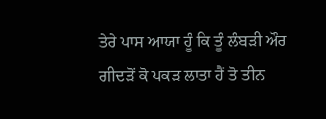ਤੇਰੇ ਪਾਸ ਆਯਾ ਹੂੰ ਕਿ ਤੂੰ ਲੰਬੜੀ ਔਰ ਗੀਦੜੋਂ ਕੋ ਪਕੜ ਲਾਤਾ ਹੈਂ ਤੋ ਤੀਨ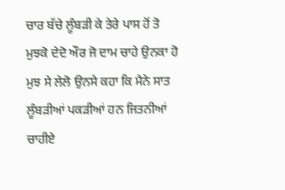ਚਾਰ ਬੱਚੇ ਲੂੰਬੜੀ ਕੇ ਤੇਰੇ ਪਾਸ ਹੋਂ ਤੋ ਮੁਝਕੋ ਦੇਦੋ ਔਰ ਜੋ ਦਾਮ ਚਾਹੇ ਉਨਕਾ ਹੋ ਮੁਝ ਸੇ ਲੇਲੋ ਉਨਸੇ ਕਹਾ ਕਿ ਮੈਨੇ ਸਾਤ ਲੂੰਬੜੀਆਂ ਪਕੜੀਆਂ ਹਨ ਜਿਤਨੀਆਂ ਚਾਹੀਏ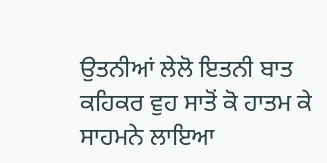ਉਤਨੀਆਂ ਲੇਲੋ ਇਤਨੀ ਬਾਤ ਕਹਿਕਰ ਵੁਹ ਸਾਤੋਂ ਕੋ ਹਾਤਮ ਕੇ ਸਾਹਮਨੇ ਲਾਇਆ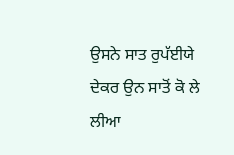ਉਸਨੇ ਸਾਤ ਰੁਪੱਈਯੇ ਦੇਕਰ ਉਨ ਸਾਤੋਂ ਕੋ ਲੇ ਲੀਆ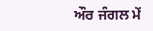ਔਰ ਜੰਗਲ ਮੇਂ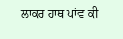ਲਾਕਰ ਹਾਥ ਪਾਂਵ ਕੀ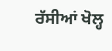ਰੱਸੀਆਂ ਖੋਲ੍ਹ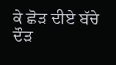ਕੇ ਛੋੜ ਦੀਏ ਬੱਚੇ ਦੌੜ